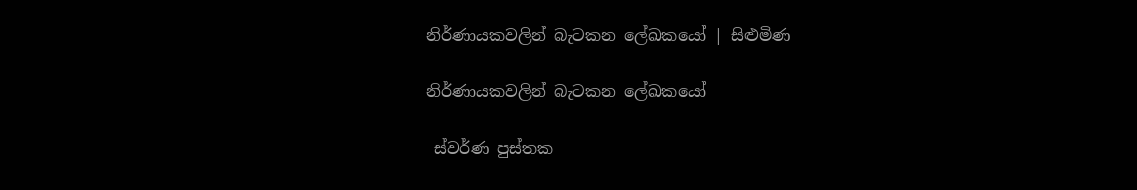නිර්ණායකවලින් බැටකන ලේඛකයෝ | සිළුමිණ

නිර්ණායකවලින් බැටකන ලේඛකයෝ

 ස්වර්ණ පුස්තක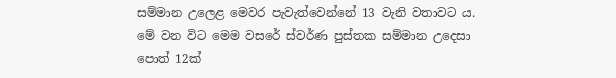සම්මාන උලෙළ මෙවර පැවැත්වෙන්නේ 13 වැනි වතාවට ය. මේ වන විට මෙම වසරේ ස්වර්ණ පුස්තක සම්මාන උදෙසා පොත් 12ක්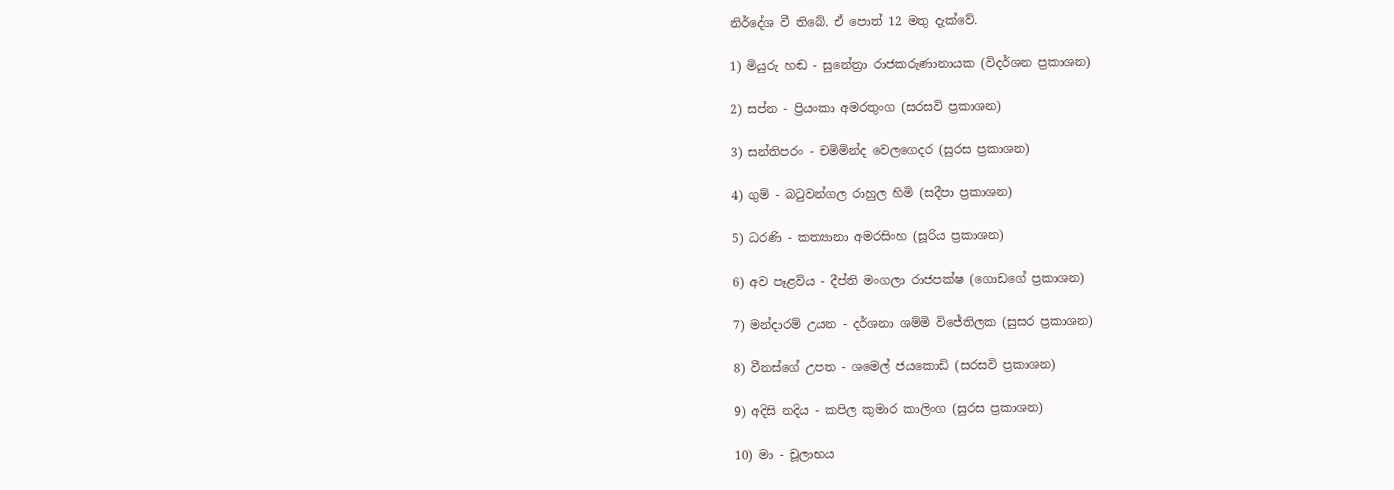නිර්දේශ වී තිබේ. ඒ පොත් 12 මතු දැක්වේ.

1) මියුරු හඬ - සුනේත්‍රා රාජකරුණානායක (විදර්ශන ප්‍රකාශන)

2) සප්න - ප්‍රියංකා අමරතුංග (සරසවි ප්‍රකාශන)

3) සන්තිපරං - චමිමින්ද වෙලගෙදර (සුරස ප්‍රකාශන)

4) ගුම් - බටුවන්ගල රාහුල හිමි (සදීපා ප්‍රකාශන)

5) ධරණි - කත්‍යානා අමරසිංහ (සූරිය ප්‍රකාශන)

6) අව පෑළවිය - දීප්ති මංගලා රාජපක්ෂ (ගොඩගේ ප්‍රකාශන)

7) මන්දාරම් උයන - දර්ශනා ශම්මි විජේතිලක (සුසර ප්‍රකාශන)

8) වීනස්ගේ උපත - ශමෙල් ජයකොඩි (සරසවි ප්‍රකාශන)

9) අදිසි නදිය - කපිල කුමාර කාලිංග (සුරස ප්‍රකාශන)

10) මා - චූලාභය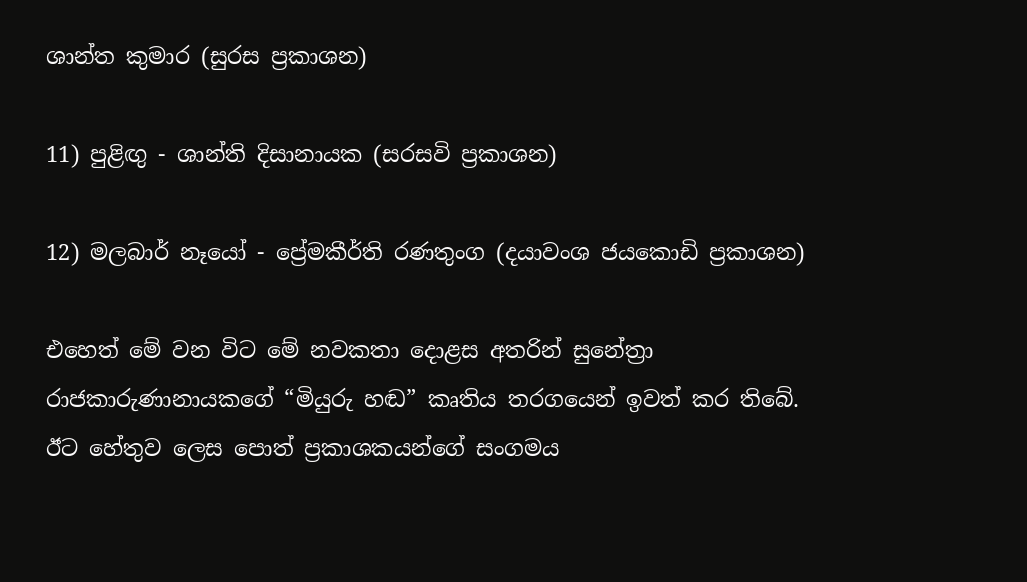ශාන්ත කුමාර (සුරස ප්‍රකාශන)

11) පුළිඟු - ශාන්ති දිසානායක (සරසවි ප්‍රකාශන)

12) මලබාර් නෑයෝ - ප්‍රේමකීර්ති රණතුංග (දයාවංශ ජයකොඩි ප්‍රකාශන)

එහෙත් මේ වන විට මේ නවකතා දොළස අතරින් සුනේත්‍රා රාජකාරුණානායකගේ “මියුරු හඬ” කෘතිය තරගයෙන් ඉවත් කර තිබේ. ඊට හේතුව ලෙස පොත් ප්‍රකාශකයන්ගේ සංගමය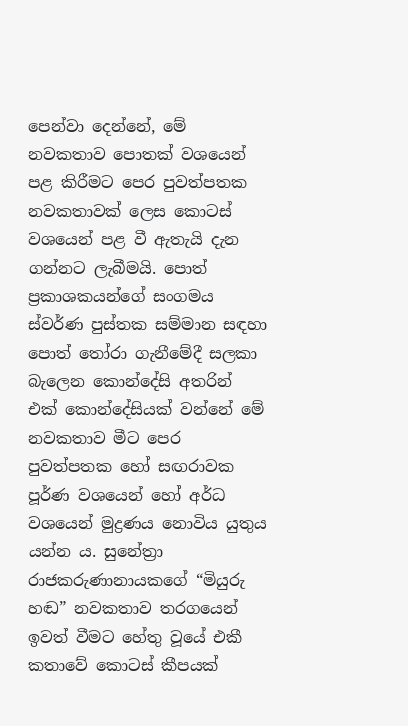පෙන්වා දෙන්නේ, මේ නවකතාව පොතක් වශයෙන් පළ කිරීමට පෙර පුවත්පතක නවකතාවක් ලෙස කොටස් වශයෙන් පළ වී ඇතැයි දැන ගන්නට ලැබීමයි. පොත් ප්‍රකාශකයන්ගේ සංගමය ස්වර්ණ පුස්තක සම්මාන සඳහා පොත් තෝරා ගැනීමේදී සලකා බැලෙන කොන්දේසි අතරින් එක් කොන්දේසියක් වන්නේ මේ නවකතාව මීට පෙර පුවත්පතක හෝ සඟරාවක පූර්ණ වශයෙන් හෝ අර්ධ වශයෙන් මුද්‍රණය නොවිය යුතුය යන්න ය. සුනේත්‍රා රාජකරුණානායකගේ “මියුරු හඬ” නවකතාව තරගයෙන් ඉවත් වීමට හේතු වූයේ එකී කතාවේ කොටස් කීපයක්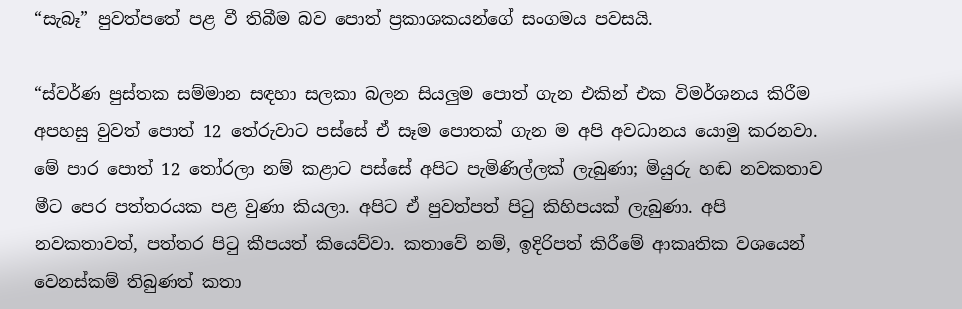“සැබෑ” පුවත්පතේ පළ වී තිබීම බව පොත් ප්‍රකාශකයන්ගේ සංගමය පවසයි.

“ස්වර්ණ පුස්තක සම්මාන සඳහා සලකා බලන සියලුම පොත් ගැන එකින් එක විමර්ශනය කිරීම අපහසු වුවත් පොත් 12 තේරුවාට පස්සේ ඒ සෑම පොතක් ගැන ම අපි අවධානය යොමු කරනවා. මේ පාර පොත් 12 තෝරලා නම් කළාට පස්සේ අපිට පැමිණිල්ලක් ලැබුණා; මියුරු හඬ නවකතාව මීට පෙර පත්තරයක පළ වුණා කියලා. අපිට ඒ පුවත්පත් පිටු කිහිපයක් ලැබුණා. අපි නවකතාවත්, පත්තර පිටු කීපයත් කියෙව්වා. කත‍ාවේ නම්, ඉදිරිපත් කිරීමේ ආකෘතික වශයෙන් වෙනස්කම් තිබුණත් කතා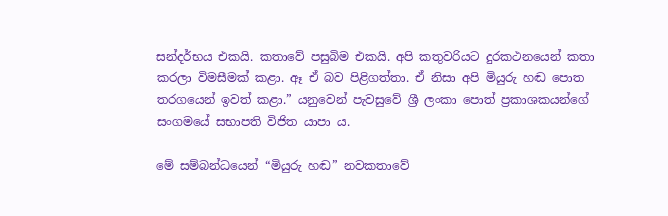සන්දර්භය එකයි. කතාවේ පසුබිම එකයි. අපි කතුවරියට දුරකථනයෙන් කතා කරලා විමසීමක් කළා. ඈ ඒ බව පිළිගත්තා. ඒ නිසා අපි මියුරු හඬ පොත තරගයෙන් ඉවත් කළා.” යනුවෙන් පැවසුවේ ශ්‍රී ලංකා පොත් ප්‍රකාශකයන්ගේ සංගමයේ සභාපති විජිත යාපා ය.

මේ සම්බන්ධයෙන් “මියුරු හඬ” නවකතාවේ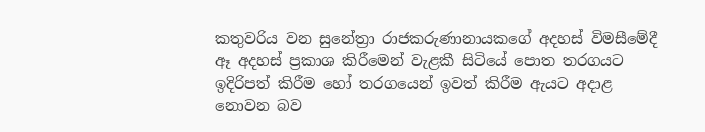කතුවරිය වන සුනේත්‍රා රාජකරුණානායකගේ අදහස් විමසීමේදී ඈ අදහස් ප්‍රකාශ කිරීමෙන් වැළකී සිටියේ පොත තරගයට ඉදිරිපත් කිරීම හෝ තරගයෙන් ඉවත් කිරීම ඇයට අදාළ නොවන බව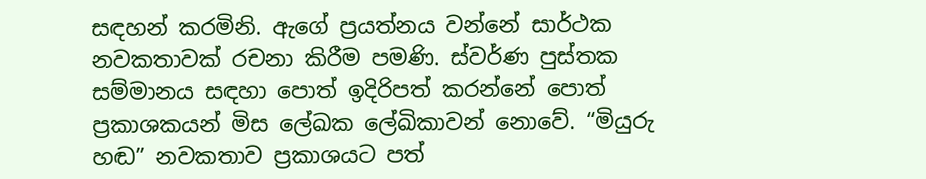සඳහන් කරමිනි. ඇගේ ප්‍රයත්නය වන්නේ සාර්ථක නවකතාවක් රචනා කිරීම පමණි. ස්වර්ණ පුස්තක සම්මානය සඳහා පොත් ඉදිරිපත් කරන්නේ පොත් ප්‍රකාශකයන් මිස ලේඛක ලේඛිකාවන් නොවේ. “මියුරු හඬ” නවකතාව ප්‍රකාශයට පත්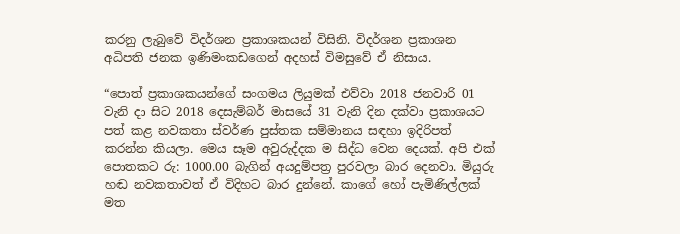කරනු ලැබුවේ විදර්ශන ප්‍රකාශකයන් විසිනි. විදර්ශන ප්‍රකාශන අධිපති ජනක ඉණිමංකඩගෙන් අදහස් විමසුවේ ඒ නිසාය.

“පොත් ප්‍රකාශකයන්ගේ සංගමය ලියුමක් එව්වා 2018 ජනවාරි 01 වැනි දා සිට 2018 දෙසැම්බර් මාසයේ 31 වැනි දින දක්වා ප්‍රකාශයට පත් කළ නවකතා ස්වර්ණ පුස්තක සම්මානය සඳහා ඉදිරිපත් කරන්න කියලා. මෙය සෑම අවුරුද්දක ම සිද්ධ වෙන දෙයක්. අපි එක් පොතකට රු: 1000.00 බැගින් අයදුම්පත්‍ර පුරවලා බාර දෙනවා. මියුරු හඬ නවකතා‍වත් ඒ විදිහට බාර දුන්නේ. කාගේ හෝ පැමිණිල්ලක් මත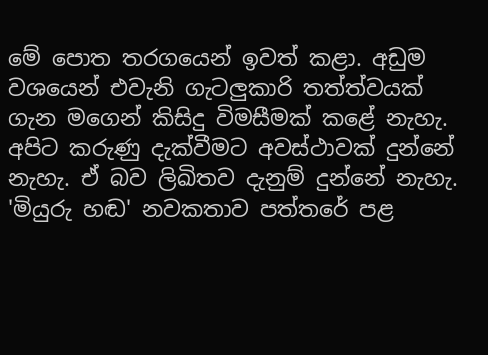මේ පොත තරගයෙන් ඉවත් කළා. අඩුම වශයෙන් එවැනි ගැටලුකාරි තත්ත්වයක් ගැන මගෙන් කිසිදු විමසීමක් කළේ නැහැ. අපිට කරුණු දැක්වීමට අවස්ථාවක් දුන්නේ නැහැ. ඒ බව ලිඛිතව දැනුම් දුන්නේ නැහැ. 'මියුරු හඬ' නවකතාව පත්තරේ පළ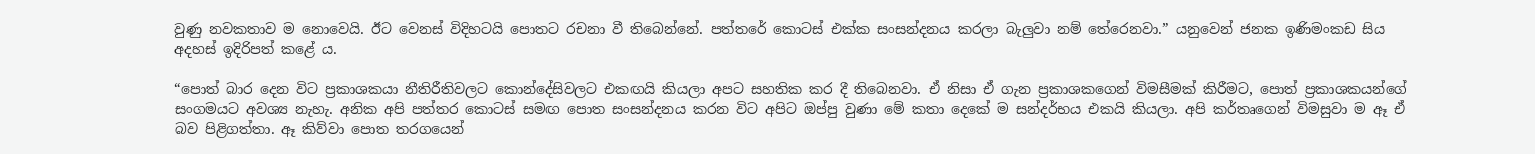වුණු නවකතාව ම නොවෙයි. ඊ‍ට වෙනස් විදිහටයි පොතට රචනා වී තිබෙන්නේ. පත්තරේ කොටස් එක්ක සංසන්දනය කරලා බැලුවා නම් තේරෙනවා.” යනුවෙන් ජනක ඉණිමංකඩ සිය අදහස් ඉදිරිපත් ක‍ළේ ය.

“පොත් බාර දෙන විට ප්‍රකාශකයා නීතිරීතිවලට කොන්දේසිවලට එකඟයි කියලා අපට සහතික කර දී තිබෙනවා. ඒ නිසා ඒ ගැන ප්‍රකාශකගෙන් විමසීමක් කිරීමට, පොත් ප්‍රකාශකයන්ගේ සංගමයට අවශ්‍ය නැහැ. අනික අපි පත්තර කොටස් සමඟ පොත සංසන්දනය කරන විට අපිට ඔප්පු වුණා මේ කතා දෙකේ ම සන්දර්භය එකයි කියලා. අපි කර්තෘගෙන් විමසුවා ම ඈ ඒ බව පිළිගත්තා. ඈ කිව්වා පොත තරගයෙන්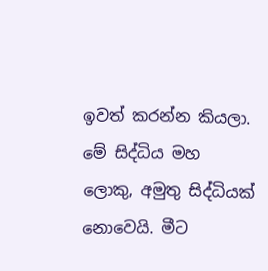ඉවත් කරන්න කියලා. මේ සිද්ධිය මහ ලොකු, අමුතු සිද්ධියක් නොවෙයි. මීට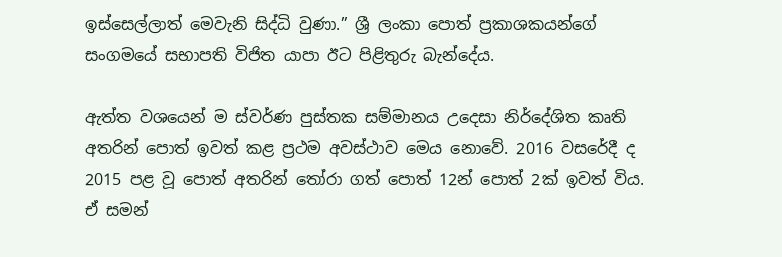ඉස්සෙල්ලාත් මෙවැනි සිද්ධි වුණා.” ශ්‍රී ලංකා පොත් ප්‍රකාශකයන්ගේ සංගමයේ සභාපති විජිත යාපා ඊට පිළිතුරු බැන්දේය.

ඇත්ත වශයෙන් ම ස්වර්ණ පුස්තක සම්මානය උදෙසා නිර්දේශිත කෘති අතරින් පොත් ඉවත් කළ ප්‍රථම අවස්ථාව මෙය නොවේ. 2016 වසරේදී ද 2015 පළ වූ පොත් අතරින් තෝරා ගත් පොත් 12න් පොත් 2ක් ඉවත් විය. ඒ සමන්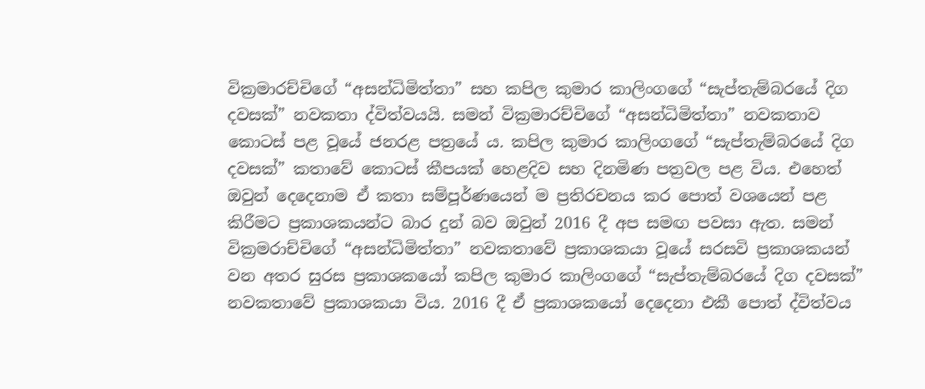වික්‍රමාරච්චිගේ “අසන්ධිමිත්තා” සහ කපිල කුමාර කාලිංගගේ “සැප්තැම්බරයේ දිග දවසක්” නවකතා ද්විත්වයයි. සමන් වික්‍රමාරච්චිගේ “අසන්ධිමිත්තා” නවකතාව කොටස් පළ වූයේ ජනරළ පත්‍රයේ ය. කපිල කුමාර කාලිංගගේ “සැප්තැම්බරයේ දිග දවසක්” කතාවේ කොටස් කීපයක් හෙළදිව සහ දිනමිණ පත්‍රවල පළ විය. එ‍හෙත් ඔවුන් දෙදෙනාම ඒ කතා සම්පූර්ණයෙන් ම ප්‍රතිරචනය කර පොත් වශයෙන් පළ කිරීමට ප්‍රකාශකයන්ට බාර දුන් බව ඔවුන් 2016 දී අප සමඟ පවසා ඇත. සමන් වික්‍රමරාච්චිගේ “අසන්ධිමිත්තා” නවකතාවේ ප්‍රකාශකයා වූයේ සරසවි ප්‍රකාශකයන් වන අතර සුරස ප්‍රකාශකයෝ කපිල කුමාර කාලිංගගේ “සැප්තැම්බරයේ දිග දවසක්” නවකතාවේ ප්‍රකාශකයා විය. 2016 දී ඒ ප්‍රකාශකයෝ දෙදෙනා එකී පොත් ද්විත්වය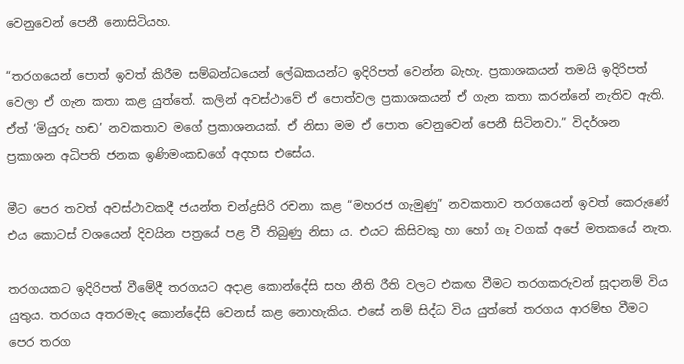වෙනුවෙන් පෙනී නොසිටියහ.

“තරගයෙන් පොත් ඉවත් කිරීම සම්බන්ධයෙන් ලේඛකයන්ට ඉදිරිපත් වෙන්න බැහැ. ප්‍රකාශකයන් තමයි ඉදිරිපත් වෙලා ඒ ගැන කතා කළ යුත්තේ. කලින් අවස්ථාවේ ඒ පොත්වල ප්‍රකාශකයන් ඒ ගැන කතා කරන්නේ නැතිව ඇති. ඒත් ‘මියුරු හඬ’ නවකතාව මගේ ප්‍රකාශනයක්. ඒ නිසා මම ඒ පොත වෙනුවෙන් පෙනී සිටිනවා.” විදර්ශන ප්‍රකාශන අධිපති ජනක ඉණිමංකඩගේ අදහස එසේය.

මීට පෙර තවත් අවස්ථාවකදී ජයන්ත චන්ද්‍රසිරි රචනා කළ “මහරජ ගැමුණු” නවකතාව තරගයෙන් ඉවත් කෙරුණේ එය කොටස් වශයෙන් දිවයින පත්‍රයේ පළ වී තිබුණු නිසා ය. එයට කිසිවකු හා හෝ ගෑ වගක් අපේ මතකයේ නැත.

තරගයකට ඉදිරිපත් වීමේදී තරගයට අදාළ කොන්දේසි සහ නීති රීති වලට එකඟ වීමට තරගකරුවන් සූදානම් විය යුතුය. තරගය අතරමැද කොන්දේසි වෙනස් කළ නොහැකිය. එසේ නම් සිද්ධ විය යුත්තේ තරගය ආරම්භ වීමට පෙර තරග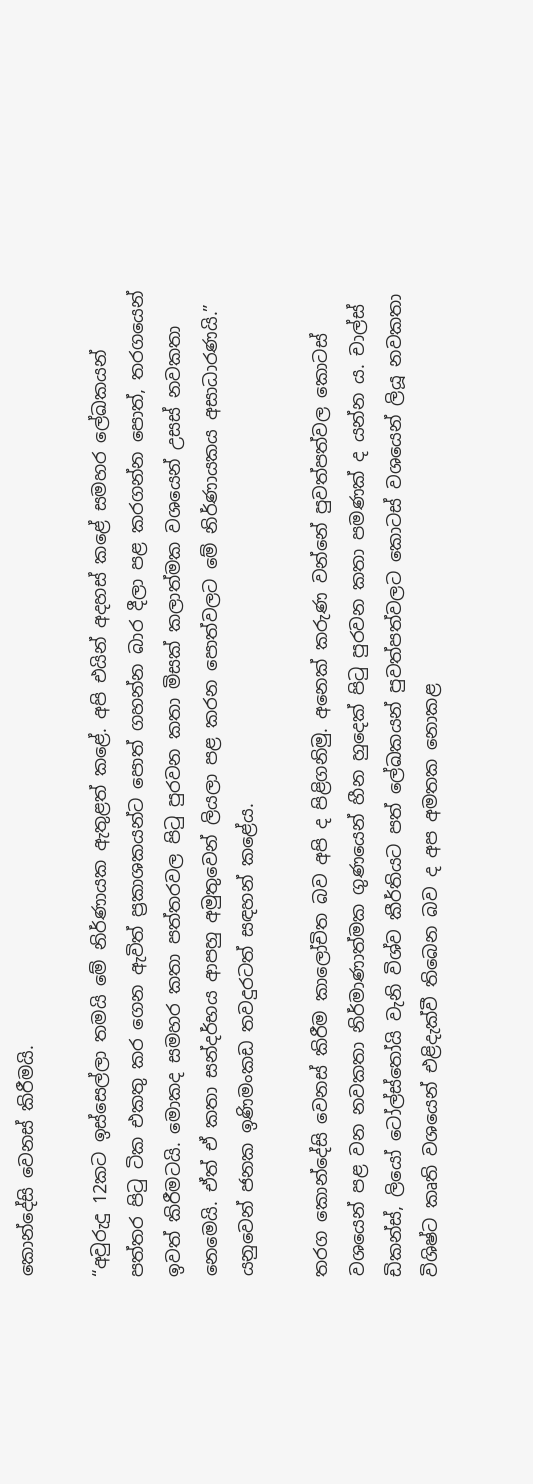කොන්දේසි වෙනස් කිරීමයි.

“අවුරුදු 12කට ඉස්සෙල්ලා තමයි මේ නිර්ණායක ඇතුළත් කළේ. අපි එයින් අදහස් කළේ සමහර ලේඛකයන් පත්තර පිටු ටික එකතු කර ගෙන ඇවිත් ප්‍රකාශකයන්ට පොත් ගහන්න බාර දීලා පළ කරගන්න පොත්, තරගයෙන් ඉවත් කිරීමටයි. මොකද සමහර කතා පත්තරවල පිටු පුරවන කතා මිසක් කලාත්මක වශයෙන් උසස් නවකතා නෙමෙයි. ඒත් ඒ කතා සන්දර්භය ආපහු අමුතුවෙන් ලියලා පළ කරන පොත්වලට මේ නිර්ණායකය අසාධාරණයි.” යනුවෙන් ජනක ඉණිමංකඩ තවදුරටත් සඳහන් කළේය.

තරග කොන්දේසි වෙනස් කිරීම කාලෝචිත බව අපි ද පිළිගනිමු. අනෙක් කරුණ වන්නේ පුවත්පත්වල කොටස් වශයෙන් පළ වන නවකතා නිර්මාණාත්මක ගුණයෙන් හීන හුදෙක් පිටු පුරවන කතා පමණක් ද යන්න ය. චාල්ස් ඩිකන්ස්, ලියෝ ටෝල්ස්තෝයි වැනි විශ්ව කීර්තියට පත් ලේඛකයන් පුවත්පත්වලට කොටස් වශයෙන් ලියූ නවකතා විශිෂ්ට කෘති වශයෙන් එළිදැක්වී තිබෙන බව ද අප අමතක නොකළ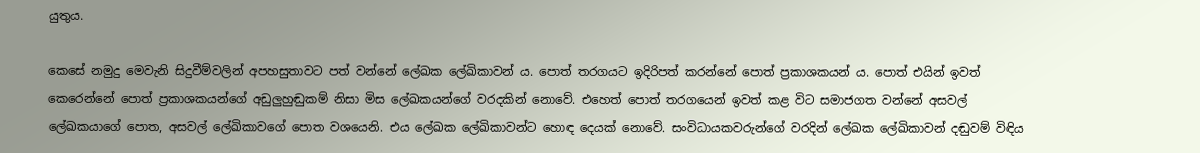යුතුය.

කෙසේ නමුදු මෙවැනි සිදුවීම්වලින් අපහසුතාවට පත් වන්නේ ලේඛක ලේඛිකාවන් ය. පොත් තරගයට ඉදිරිපත් කරන්නේ පොත් ප්‍රකාශකයන් ය. පොත් එයින් ඉවත් කෙරෙන්නේ පොත් ප්‍රකාශකයන්ගේ අඩුලුහුඬුකම් නිසා මිස ලේඛකයන්ගේ වරදකින් නොවේ. එහෙත් පොත් තරගයෙන් ඉවත් කළ විට සමාජගත වන්නේ අසවල් ලේඛකයාගේ පොත, අසවල් ලේඛිකාවගේ පොත වශයෙනි. එය ලේඛක ලේඛිකාවන්ට හොඳ දෙයක් නොවේ. සංවිධායකවරුන්ගේ වරදින් ලේඛක ලේඛිකාවන් දඬුවම් විඳිය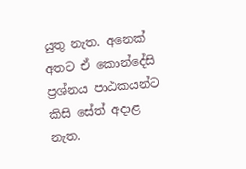යුතු නැත. අනෙක් අතට ඒ කොන්දේසි ප්‍රශ්නය පාඨකයන්ට කිසි සේත් අදාළ නැත.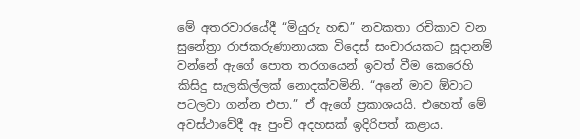මේ අතරවාරයේදී “මියුරු හඬ” නවකතා රචිකාව වන සුනේත්‍රා රාජකරුණානායක විදෙස් සංචාරයකට සූදානම් වන්නේ ඇගේ පොත තරගයෙන් ඉවත් වීම කෙරෙහි කිසිදු සැලකිල්ලක් නොදක්වමිනි. “අනේ මාව ඕවාට පටලවා ගන්න එපා.” ඒ ඇගේ ප්‍රකාශයයි. එහෙත් මේ අවස්ථාවේදී ඈ පුංචි අදහසක් ඉදිරිපත් කළාය.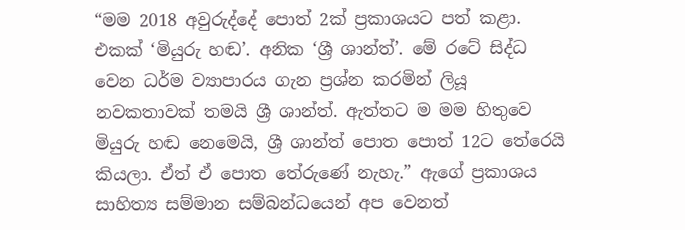“මම 2018 අවුරුද්දේ පොත් 2ක් ප්‍රකාශයට පත් කළා. එකක් ‘මියුරු හඬ’. අනික ‘ශ්‍රී ශාන්ත්’. මේ රටේ සිද්ධ වෙන ධර්ම ව්‍යාපාරය ගැන ප්‍රශ්න කරමින් ලියූ නවකතාවක් තමයි ශ්‍රී ශාන්ත්. ඇත්තට ම මම හිතුවෙ මියුරු හඬ නෙමෙයි, ශ්‍රී ශාන්ත් පොත පොත් 12ට තේරෙයි කියලා. ඒත් ඒ පොත තේරුණේ නැහැ.” ඇගේ ප්‍රකාශය සාහිත්‍ය සම්මාන සම්බන්ධයෙන් අප වෙනත්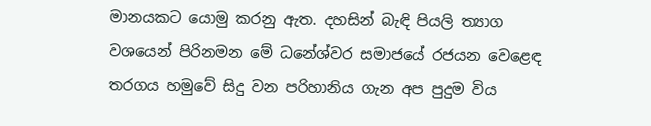මානයකට යොමු කරනු ඇත. දහසින් බැඳි පියලි ත්‍යාග වශයෙන් පිරිනමන මේ ධනේශ්වර සමාජයේ රජයන වෙළෙඳ තරගය හමුවේ සිදු වන පරිහානිය ගැන අප පුදුම විය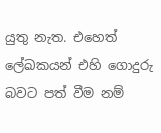යුතු නැත. එහෙත් ලේඛකයන් එහි ගොදුරු බවට පත් වීම නම්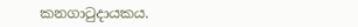කනගාටුදායකය.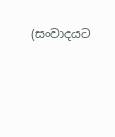(සංවාදයට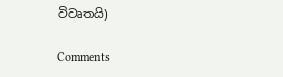විවෘතයි)

Comments